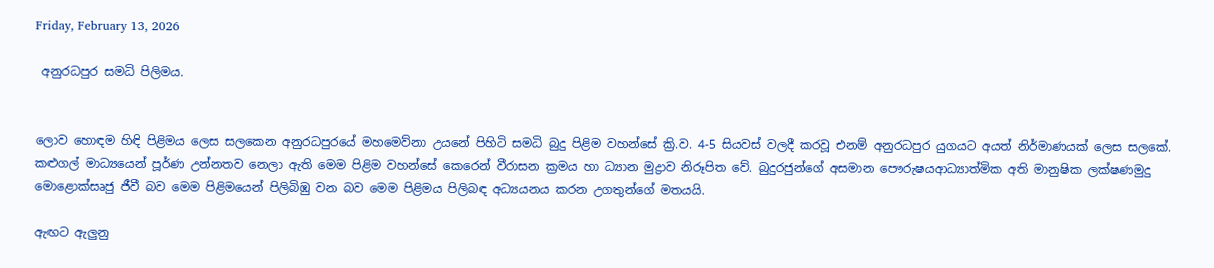Friday, February 13, 2026

 අනුරධපුර සමධි පිලිමය.


ලොව හොඳම හිඳි පිළිමය ලෙස සලකෙන අනුරධපුරයේ මහමෙව්නා උයනේ පිහිටි සමධි බුදු පිළිම වහන්සේ ක්‍රි.ව. 4-5 සියවස් වලදී කරවූ එනම් අනුරධපුර යුගයට අයත් නිර්මාණයක් ලෙස සලකේ. කළුගල් මාධ්‍යයෙන් පූර්ණ උන්නතව නෙලා ඇති මෙම පිළිම වහන්සේ කෙරෙන් වීරාසන ක්‍රමය හා ධ්‍යාන මුද්‍රාව නිරූපිත වේ. බුදුරජුන්ගේ අසමාන පෞරුෂයආධ්‍යාත්මික අති මානුෂික ලක්ෂණමුදු මොළොක්සෘජු ජීවී බව මෙම පිළිමයෙන් පිලිබිඹු වන බව මෙම පිළිමය පිලිබඳ අධ්‍යයනය කරන උගතුන්ගේ මතයයි.

ඇඟට ඇලුනු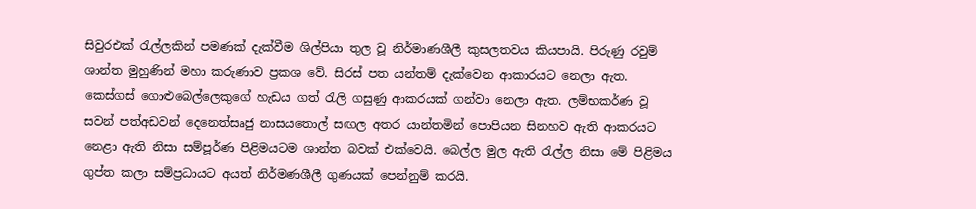සිවුරඑක් රැල්ලකින් පමණක් දැක්වීම ශිල්පියා තුල වූ නිර්මාණශීලී කුසලතවය කියපායි. පිරුණු රවුම් ශාන්ත මුහුණින් මහා කරුණාව ප්‍රකශ වේ. සිරස් පත යන්තම් දැක්වෙන ආකාරයට නෙලා ඇත. කෙස්ගස් ගොළුබෙල්ලෙකුගේ හැඩය ගත් රැලි ගසුණු ආකරයක් ගන්වා නෙලා ඇත. ලම්භකර්ණ වූ සවන් පත්අඩවන් දෙනෙත්සෘජු නාසයතොල් සඟල අතර යාන්තමින් පොපියන සිනහව ඇති ආකරයට නෙළා ඇති නිසා සම්පූර්ණ පිළිමයටම ශාන්ත බවක් එක්වෙයි. බෙල්ල මුල ඇති රැල්ල නිසා මේ පිළිමය ගුප්ත කලා සම්ප්‍රධායට අයත් නිර්මණශීලී ගුණයක් පෙන්නුම් කරයි.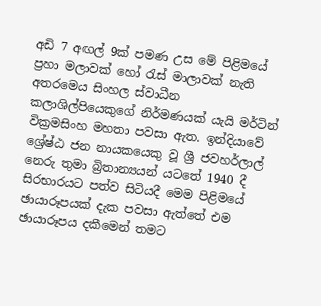අඩි 7 අඟල් 9ක් පමණ උස මේ පිළිමයේ ප්‍රහා මලාවක් හෝ රැස් මාලාවක් නැති අතරමෙය සිංහල ස්වාධීන කලාශිල්පියෙකුගේ නිර්මණයක් යැයි මර්ටින් වික්‍රමසිංහ මහතා පවසා ඇත. ඉන්දියාවේ ශ්‍රේෂ්ඨ ජන නායකයෙකු වූ ශ්‍රී ජවහර්ලාල් නෙරු තුමා බ්‍රිතාන්‍යයන් යටතේ 1940 දී සිරභාරයට පත්ව සිටියදී මෙම පිළිමයේ ඡායාරූපයක් දැක පවසා ඇත්තේ එම ඡායාරූපය දකීමෙන් තමට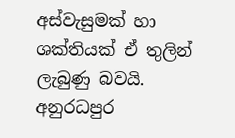අස්වැසුමක් හා ශක්තියක් ඒ තුලින් ලැබුණු බවයි.
අනුරධපුර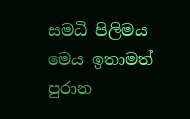සමධි පිලිමය මෙය ඉතාමත් පුරාන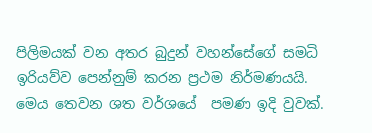පිලිමයක් වන අතර බුදුන් වහන්සේගේ සමධි ඉරියව්ව පෙන්නුම් කරන ප්‍රථම නිර්මණයයි. මෙය තෙවන ශත වර්ශයේ  පමණ ඉදි වුවක්.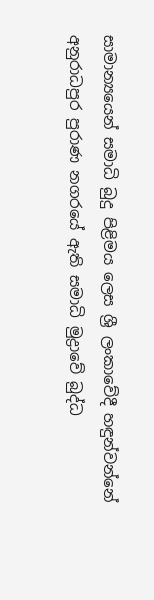සාමාන්‍යයෙන් සමාධි බුදු පිළිමය ලෙස ශ්‍රී ලංකාවේදී හඳුන්වන්නේ අනුරාධපුර පුරාණ නගරයේ ඇති සමාධි මුද්‍රාවේ බුද්ධ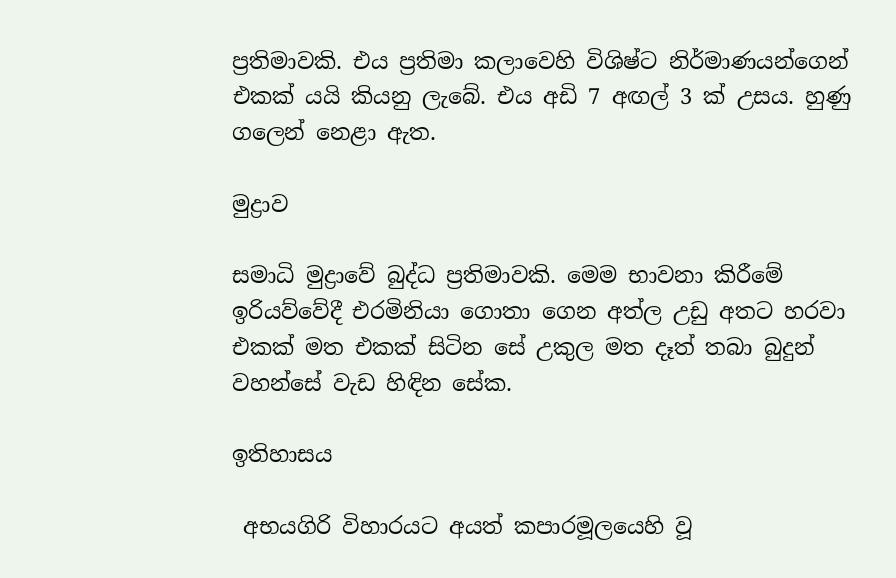ප්‍රතිමාවකි. එය ප්‍රතිමා කලාවෙහි විශිෂ්ට නිර්මාණයන්ගෙන් එකක් යයි කියනු ලැබේ. එය අඩි 7 අඟල් 3 ක් උසය. හුණු ගලෙන් නෙළා ඇත.

මුද්‍රාව

සමාධි මුද්‍රාවේ බුද්ධ ප්‍රතිමාවකි. මෙම භාවනා කිරීමේ ඉරියව්වේදී එරමිනියා ගොතා ගෙන අත්ල උඩු අතට හරවා එකක් මත එකක් සිටින සේ උකුල මත දෑත් තබා බුදුන් වහන්සේ වැඩ හිඳින සේක.

ඉතිහාසය

 අභයගිරි විහාරයට අයත් කපාරමූලයෙහි වූ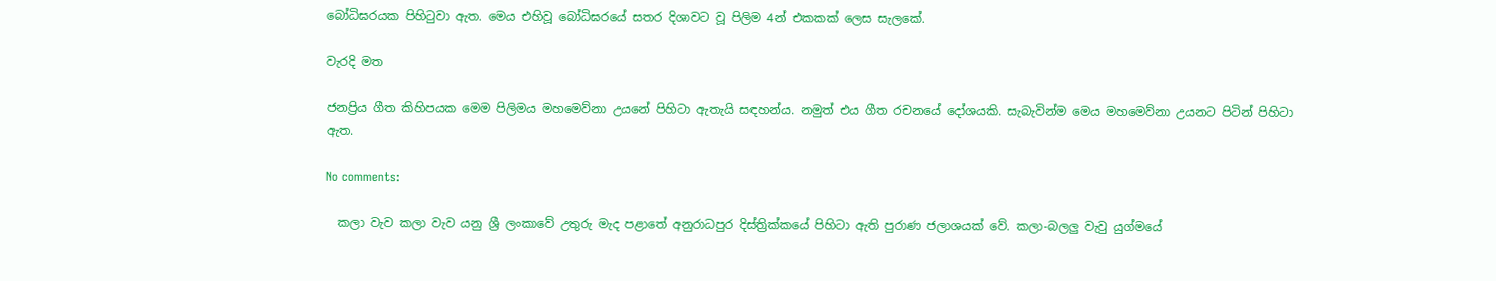බෝධිඝරයක පිහිටුවා ඇත. මෙය එහිවූ බෝධිඝරයේ සතර දිශාවට වූ පිලිම 4න් එකකක් ලෙස සැලකේ.

වැරදි මත

ජනප්‍රිය ගීත කිහිපයක මෙම පිලිමය මහමෙව්නා උයනේ පිහිටා ඇතැයි සඳහන්ය. නමුත් එය ගීත රචනයේ දෝශයකි. සැබැවින්ම මෙය මහමෙව්නා උයනට පිටින් පිහිටා ඇත.

No comments:

  කලා වැව කලා වැව යනු ශ්‍රී ලංකාවේ උතුරු මැද පළාතේ අනුරාධපුර දිස්ත්‍රික්කයේ පිහිටා ඇති පුරාණ ජලාශයක් වේ. කලා-බලලු වැවු යුග්මයේ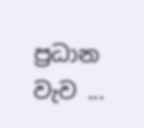ප්‍රධාන වැව ...